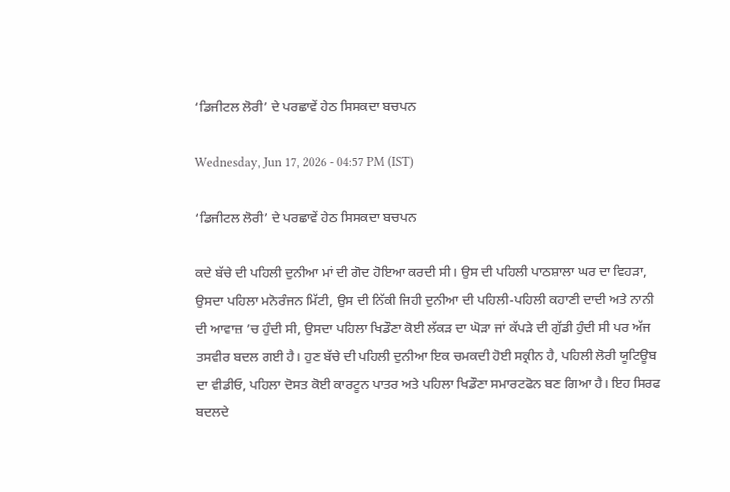‘ਡਿਜੀਟਲ ਲੋਰੀ’ ਦੇ ਪਰਛਾਵੇਂ ਹੇਠ ਸਿਸਕਦਾ ਬਚਪਨ

Wednesday, Jun 17, 2026 - 04:57 PM (IST)

‘ਡਿਜੀਟਲ ਲੋਰੀ’ ਦੇ ਪਰਛਾਵੇਂ ਹੇਠ ਸਿਸਕਦਾ ਬਚਪਨ

ਕਦੇ ਬੱਚੇ ਦੀ ਪਹਿਲੀ ਦੁਨੀਆ ਮਾਂ ਦੀ ਗੋਦ ਹੋਇਆ ਕਰਦੀ ਸੀ। ਉਸ ਦੀ ਪਹਿਲੀ ਪਾਠਸ਼ਾਲਾ ਘਰ ਦਾ ਵਿਹੜਾ, ਉਸਦਾ ਪਹਿਲਾ ਮਨੋਰੰਜਨ ਮਿੱਟੀ, ਉਸ ਦੀ ਨਿੱਕੀ ਜਿਹੀ ਦੁਨੀਆ ਦੀ ਪਹਿਲੀ-ਪਹਿਲੀ ਕਹਾਣੀ ਦਾਦੀ ਅਤੇ ਨਾਨੀ ਦੀ ਆਵਾਜ਼ ’ਚ ਹੁੰਦੀ ਸੀ, ਉਸਦਾ ਪਹਿਲਾ ਖਿਡੌਣਾ ਕੋਈ ਲੱਕੜ ਦਾ ਘੋੜਾ ਜਾਂ ਕੱਪੜੇ ਦੀ ਗੁੱਡੀ ਹੁੰਦੀ ਸੀ ਪਰ ਅੱਜ ਤਸਵੀਰ ਬਦਲ ਗਈ ਹੈ। ਹੁਣ ਬੱਚੇ ਦੀ ਪਹਿਲੀ ਦੁਨੀਆ ਇਕ ਚਮਕਦੀ ਹੋਈ ਸਕ੍ਰੀਨ ਹੈ, ਪਹਿਲੀ ਲੋਰੀ ਯੂਟਿਊਬ ਦਾ ਵੀਡੀਓ, ਪਹਿਲਾ ਦੋਸਤ ਕੋਈ ਕਾਰਟੂਨ ਪਾਤਰ ਅਤੇ ਪਹਿਲਾ ਖਿਡੌਣਾ ਸਮਾਰਟਫੋਨ ਬਣ ਗਿਆ ਹੈ। ਇਹ ਸਿਰਫ ਬਦਲਦੇ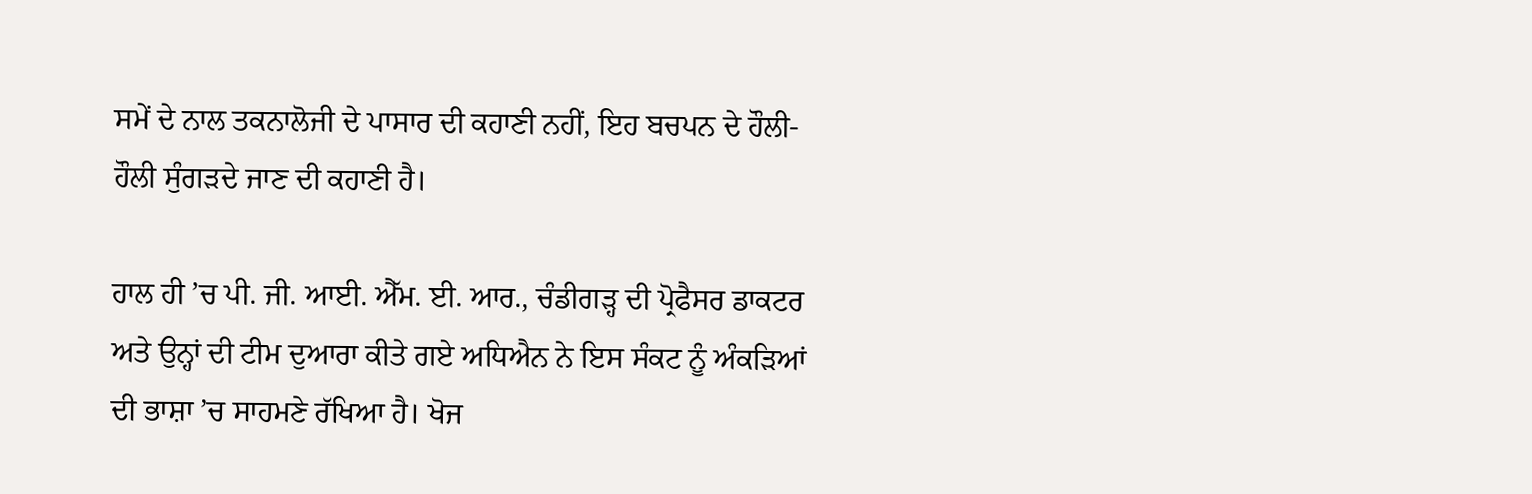ਸਮੇਂ ਦੇ ਨਾਲ ਤਕਨਾਲੋਜੀ ਦੇ ਪਾਸਾਰ ਦੀ ਕਹਾਣੀ ਨਹੀਂ, ਇਹ ਬਚਪਨ ਦੇ ਹੌਲੀ-ਹੌਲੀ ਸੁੰਗੜਦੇ ਜਾਣ ਦੀ ਕਹਾਣੀ ਹੈ।

ਹਾਲ ਹੀ ’ਚ ਪੀ. ਜੀ. ਆਈ. ਐੱਮ. ਈ. ਆਰ., ਚੰਡੀਗੜ੍ਹ ਦੀ ਪ੍ਰੋਫੈਸਰ ਡਾਕਟਰ ਅਤੇ ਉਨ੍ਹਾਂ ਦੀ ਟੀਮ ਦੁਆਰਾ ਕੀਤੇ ਗਏ ਅਧਿਐਨ ਨੇ ਇਸ ਸੰਕਟ ਨੂੰ ਅੰਕੜਿਆਂ ਦੀ ਭਾਸ਼ਾ ’ਚ ਸਾਹਮਣੇ ਰੱਖਿਆ ਹੈ। ਖੋਜ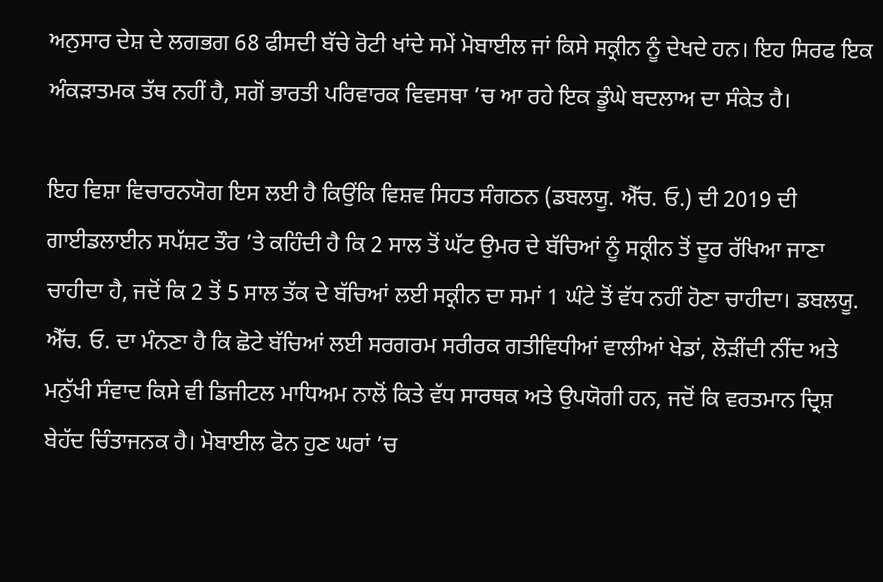ਅਨੁਸਾਰ ਦੇਸ਼ ਦੇ ਲਗਭਗ 68 ਫੀਸਦੀ ਬੱਚੇ ਰੋਟੀ ਖਾਂਦੇ ਸਮੇਂ ਮੋਬਾਈਲ ਜਾਂ ਕਿਸੇ ਸਕ੍ਰੀਨ ਨੂੰ ਦੇਖਦੇ ਹਨ। ਇਹ ਸਿਰਫ ਇਕ ਅੰਕੜਾਤਮਕ ਤੱਥ ਨਹੀਂ ਹੈ, ਸਗੋਂ ਭਾਰਤੀ ਪਰਿਵਾਰਕ ਵਿਵਸਥਾ ’ਚ ਆ ਰਹੇ ਇਕ ਡੂੰਘੇ ਬਦਲਾਅ ਦਾ ਸੰਕੇਤ ਹੈ।

ਇਹ ਵਿਸ਼ਾ ਵਿਚਾਰਨਯੋਗ ਇਸ ਲਈ ਹੈ ਕਿਉਂਕਿ ਵਿਸ਼ਵ ਸਿਹਤ ਸੰਗਠਨ (ਡਬਲਯੂ. ਐੱਚ. ਓ.) ਦੀ 2019 ਦੀ ਗਾਈਡਲਾਈਨ ਸਪੱਸ਼ਟ ਤੌਰ ’ਤੇ ਕਹਿੰਦੀ ਹੈ ਕਿ 2 ਸਾਲ ਤੋਂ ਘੱਟ ਉਮਰ ਦੇ ਬੱਚਿਆਂ ਨੂੰ ਸਕ੍ਰੀਨ ਤੋਂ ਦੂਰ ਰੱਖਿਆ ਜਾਣਾ ਚਾਹੀਦਾ ਹੈ, ਜਦੋਂ ਕਿ 2 ਤੋਂ 5 ਸਾਲ ਤੱਕ ਦੇ ਬੱਚਿਆਂ ਲਈ ਸਕ੍ਰੀਨ ਦਾ ਸਮਾਂ 1 ਘੰਟੇ ਤੋਂ ਵੱਧ ਨਹੀਂ ਹੋਣਾ ਚਾਹੀਦਾ। ਡਬਲਯੂ. ਐੱਚ. ਓ. ਦਾ ਮੰਨਣਾ ਹੈ ਕਿ ਛੋਟੇ ਬੱਚਿਆਂ ਲਈ ਸਰਗਰਮ ਸਰੀਰਕ ਗਤੀਵਿਧੀਆਂ ਵਾਲੀਆਂ ਖੇਡਾਂ, ਲੋੜੀਂਦੀ ਨੀਂਦ ਅਤੇ ਮਨੁੱਖੀ ਸੰਵਾਦ ਕਿਸੇ ਵੀ ਡਿਜੀਟਲ ਮਾਧਿਅਮ ਨਾਲੋਂ ਕਿਤੇ ਵੱਧ ਸਾਰਥਕ ਅਤੇ ਉਪਯੋਗੀ ਹਨ, ਜਦੋਂ ਕਿ ਵਰਤਮਾਨ ਦ੍ਰਿਸ਼ ਬੇਹੱਦ ਚਿੰਤਾਜਨਕ ਹੈ। ਮੋਬਾਈਲ ਫੋਨ ਹੁਣ ਘਰਾਂ ’ਚ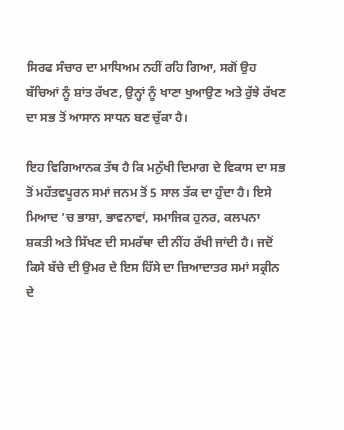ਸਿਰਫ ਸੰਚਾਰ ਦਾ ਮਾਧਿਅਮ ਨਹੀਂ ਰਹਿ ਗਿਆ, ਸਗੋਂ ਉਹ ਬੱਚਿਆਂ ਨੂੰ ਸ਼ਾਂਤ ਰੱਖਣ, ਉਨ੍ਹਾਂ ਨੂੰ ਖਾਣਾ ਖੁਆਉਣ ਅਤੇ ਰੁੱਝੇ ਰੱਖਣ ਦਾ ਸਭ ਤੋਂ ਆਸਾਨ ਸਾਧਨ ਬਣ ਚੁੱਕਾ ਹੈ।

ਇਹ ਵਿਗਿਆਨਕ ਤੱਥ ਹੈ ਕਿ ਮਨੁੱਖੀ ਦਿਮਾਗ ਦੇ ਵਿਕਾਸ ਦਾ ਸਭ ਤੋਂ ਮਹੱਤਵਪੂਰਨ ਸਮਾਂ ਜਨਮ ਤੋਂ 5 ਸਾਲ ਤੱਕ ਦਾ ਹੁੰਦਾ ਹੈ। ਇਸੇ ਮਿਆਦ ’ਚ ਭਾਸ਼ਾ, ਭਾਵਨਾਵਾਂ, ਸਮਾਜਿਕ ਹੁਨਰ, ਕਲਪਨਾ ਸ਼ਕਤੀ ਅਤੇ ਸਿੱਖਣ ਦੀ ਸਮਰੱਥਾ ਦੀ ਨੀਂਹ ਰੱਖੀ ਜਾਂਦੀ ਹੈ। ਜਦੋਂ ਕਿਸੇ ਬੱਚੇ ਦੀ ਉਮਰ ਦੇ ਇਸ ਹਿੱਸੇ ਦਾ ਜ਼ਿਆਦਾਤਰ ਸਮਾਂ ਸਕ੍ਰੀਨ ਦੇ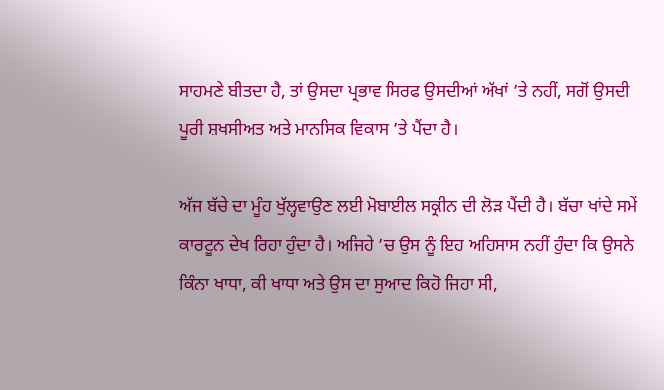ਸਾਹਮਣੇ ਬੀਤਦਾ ਹੈ, ਤਾਂ ਉਸਦਾ ਪ੍ਰਭਾਵ ਸਿਰਫ ਉਸਦੀਆਂ ਅੱਖਾਂ ’ਤੇ ਨਹੀਂ, ਸਗੋਂ ਉਸਦੀ ਪੂਰੀ ਸ਼ਖਸੀਅਤ ਅਤੇ ਮਾਨਸਿਕ ਵਿਕਾਸ ’ਤੇ ਪੈਂਦਾ ਹੈ।

ਅੱਜ ਬੱਚੇ ਦਾ ਮੂੰਹ ਖੁੱਲ੍ਹਵਾਉਣ ਲਈ ਮੋਬਾਈਲ ਸਕ੍ਰੀਨ ਦੀ ਲੋੜ ਪੈਂਦੀ ਹੈ। ਬੱਚਾ ਖਾਂਦੇ ਸਮੇਂ ਕਾਰਟੂਨ ਦੇਖ ਰਿਹਾ ਹੁੰਦਾ ਹੈ। ਅਜਿਹੇ ’ਚ ਉਸ ਨੂੰ ਇਹ ਅਹਿਸਾਸ ਨਹੀਂ ਹੁੰਦਾ ਕਿ ਉਸਨੇ ਕਿੰਨਾ ਖਾਧਾ, ਕੀ ਖਾਧਾ ਅਤੇ ਉਸ ਦਾ ਸੁਆਦ ਕਿਹੋ ਜਿਹਾ ਸੀ,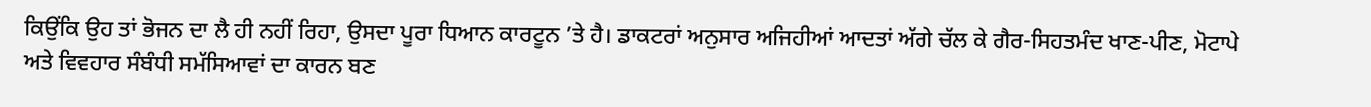ਕਿਉਂਕਿ ਉਹ ਤਾਂ ਭੋਜਨ ਦਾ ਲੈ ਹੀ ਨਹੀਂ ਰਿਹਾ, ਉਸਦਾ ਪੂਰਾ ਧਿਆਨ ਕਾਰਟੂਨ ’ਤੇ ਹੈ। ਡਾਕਟਰਾਂ ਅਨੁਸਾਰ ਅਜਿਹੀਆਂ ਆਦਤਾਂ ਅੱਗੇ ਚੱਲ ਕੇ ਗੈਰ-ਸਿਹਤਮੰਦ ਖਾਣ-ਪੀਣ, ਮੋਟਾਪੇ ਅਤੇ ਵਿਵਹਾਰ ਸੰਬੰਧੀ ਸਮੱਸਿਆਵਾਂ ਦਾ ਕਾਰਨ ਬਣ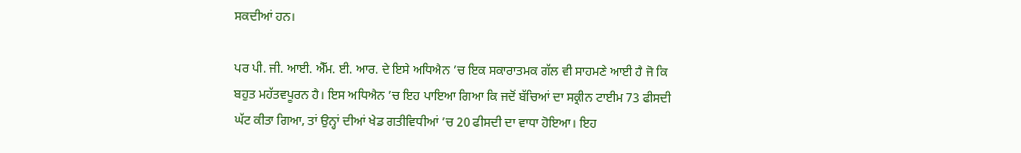ਸਕਦੀਆਂ ਹਨ।

ਪਰ ਪੀ. ਜੀ. ਆਈ. ਐੱਮ. ਈ. ਆਰ. ਦੇ ਇਸੇ ਅਧਿਐਨ ’ਚ ਇਕ ਸਕਾਰਾਤਮਕ ਗੱਲ ਵੀ ਸਾਹਮਣੇ ਆਈ ਹੈ ਜੋ ਕਿ ਬਹੁਤ ਮਹੱਤਵਪੂਰਨ ਹੈ। ਇਸ ਅਧਿਐਨ ’ਚ ਇਹ ਪਾਇਆ ਗਿਆ ਕਿ ਜਦੋਂ ਬੱਚਿਆਂ ਦਾ ਸਕ੍ਰੀਨ ਟਾਈਮ 73 ਫੀਸਦੀ ਘੱਟ ਕੀਤਾ ਗਿਆ, ਤਾਂ ਉਨ੍ਹਾਂ ਦੀਆਂ ਖੇਡ ਗਤੀਵਿਧੀਆਂ ’ਚ 20 ਫੀਸਦੀ ਦਾ ਵਾਧਾ ਹੋਇਆ। ਇਹ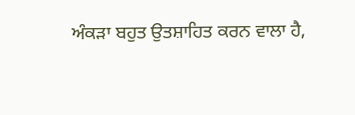ਅੰਕੜਾ ਬਹੁਤ ਉਤਸ਼ਾਹਿਤ ਕਰਨ ਵਾਲਾ ਹੈ,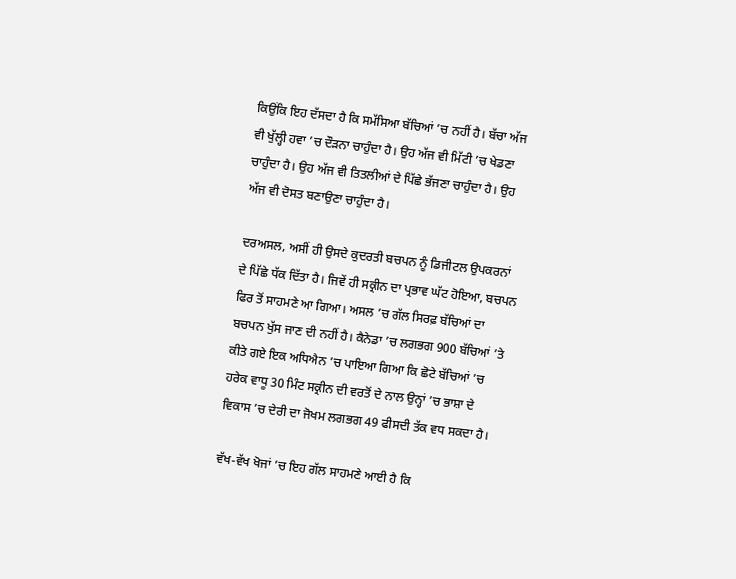ਕਿਉਂਕਿ ਇਹ ਦੱਸਦਾ ਹੈ ਕਿ ਸਮੱਸਿਆ ਬੱਚਿਆਂ ’ਚ ਨਹੀਂ ਹੈ। ਬੱਚਾ ਅੱਜ ਵੀ ਖੁੱਲ੍ਹੀ ਹਵਾ ’ਚ ਦੌੜਨਾ ਚਾਹੁੰਦਾ ਹੈ। ਉਹ ਅੱਜ ਵੀ ਮਿੱਟੀ ’ਚ ਖੇਡਣਾ ਚਾਹੁੰਦਾ ਹੈ। ਉਹ ਅੱਜ ਵੀ ਤਿਤਲੀਆਂ ਦੇ ਪਿੱਛੇ ਭੱਜਣਾ ਚਾਹੁੰਦਾ ਹੈ। ਉਹ ਅੱਜ ਵੀ ਦੋਸਤ ਬਣਾਉਣਾ ਚਾਹੁੰਦਾ ਹੈ।

ਦਰਅਸਲ, ਅਸੀਂ ਹੀ ਉਸਦੇ ਕੁਦਰਤੀ ਬਚਪਨ ਨੂੰ ਡਿਜੀਟਲ ਉਪਕਰਨਾਂ ਦੇ ਪਿੱਛੇ ਧੱਕ ਦਿੱਤਾ ਹੈ। ਜਿਵੇਂ ਹੀ ਸਕ੍ਰੀਨ ਦਾ ਪ੍ਰਭਾਵ ਘੱਟ ਹੋਇਆ, ਬਚਪਨ ਫਿਰ ਤੋਂ ਸਾਹਮਣੇ ਆ ਗਿਆ। ਅਸਲ ’ਚ ਗੱਲ ਸਿਰਫ਼ ਬੱਚਿਆਂ ਦਾ ਬਚਪਨ ਖੁੱਸ ਜਾਣ ਦੀ ਨਹੀਂ ਹੈ। ਕੈਨੇਡਾ ’ਚ ਲਗਭਗ 900 ਬੱਚਿਆਂ ’ਤੇ ਕੀਤੇ ਗਏ ਇਕ ਅਧਿਐਨ ’ਚ ਪਾਇਆ ਗਿਆ ਕਿ ਛੋਟੇ ਬੱਚਿਆਂ ’ਚ ਹਰੇਕ ਵਾਧੂ 30 ਮਿੰਟ ਸਕ੍ਰੀਨ ਦੀ ਵਰਤੋਂ ਦੇ ਨਾਲ ਉਨ੍ਹਾਂ ’ਚ ਭਾਸ਼ਾ ਦੇ ਵਿਕਾਸ ’ਚ ਦੇਰੀ ਦਾ ਜੋਖਮ ਲਗਭਗ 49 ਫੀਸਦੀ ਤੱਕ ਵਧ ਸਕਦਾ ਹੈ।

ਵੱਖ-ਵੱਖ ਖੋਜਾਂ ’ਚ ਇਹ ਗੱਲ ਸਾਹਮਣੇ ਆਈ ਹੈ ਕਿ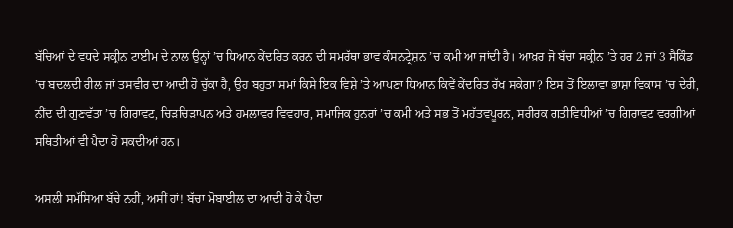ਬੱਚਿਆਂ ਦੇ ਵਧਦੇ ਸਕ੍ਰੀਨ ਟਾਈਮ ਦੇ ਨਾਲ ਉਨ੍ਹਾਂ ’ਚ ਧਿਆਨ ਕੇਂਦਰਿਤ ਕਰਨ ਦੀ ਸਮਰੱਥਾ ਭਾਵ ਕੰਸਨਟ੍ਰੇਸ਼ਨ ’ਚ ਕਮੀ ਆ ਜਾਂਦੀ ਹੈ। ਆਖ਼ਰ ਜੋ ਬੱਚਾ ਸਕ੍ਰੀਨ ’ਤੇ ਹਰ 2 ਜਾਂ 3 ਸੈਕਿੰਡ ’ਚ ਬਦਲਦੀ ਰੀਲ ਜਾਂ ਤਸਵੀਰ ਦਾ ਆਦੀ ਹੋ ਚੁੱਕਾ ਹੈ, ਉਹ ਬਹੁਤਾ ਸਮਾਂ ਕਿਸੇ ਇਕ ਵਿਸ਼ੇ ’ਤੇ ਆਪਣਾ ਧਿਆਨ ਕਿਵੇਂ ਕੇਂਦਰਿਤ ਰੱਖ ਸਕੇਗਾ? ਇਸ ਤੋਂ ਇਲਾਵਾ ਭਾਸ਼ਾ ਵਿਕਾਸ ’ਚ ਦੇਰੀ, ਨੀਂਦ ਦੀ ਗੁਣਵੱਤਾ ’ਚ ਗਿਰਾਵਟ, ਚਿੜਚਿੜਾਪਨ ਅਤੇ ਹਮਲਾਵਰ ਵਿਵਹਾਰ, ਸਮਾਜਿਕ ਹੁਨਰਾਂ ’ਚ ਕਮੀ ਅਤੇ ਸਭ ਤੋਂ ਮਹੱਤਵਪੂਰਨ, ਸਰੀਰਕ ਗਤੀਵਿਧੀਆਂ ’ਚ ਗਿਰਾਵਟ ਵਰਗੀਆਂ ਸਥਿਤੀਆਂ ਵੀ ਪੈਦਾ ਹੋ ਸਕਦੀਆਂ ਹਨ।

ਅਸਲੀ ਸਮੱਸਿਆ ਬੱਚੇ ਨਹੀਂ, ਅਸੀਂ ਹਾਂ! ਬੱਚਾ ਮੋਬਾਈਲ ਦਾ ਆਦੀ ਹੋ ਕੇ ਪੈਦਾ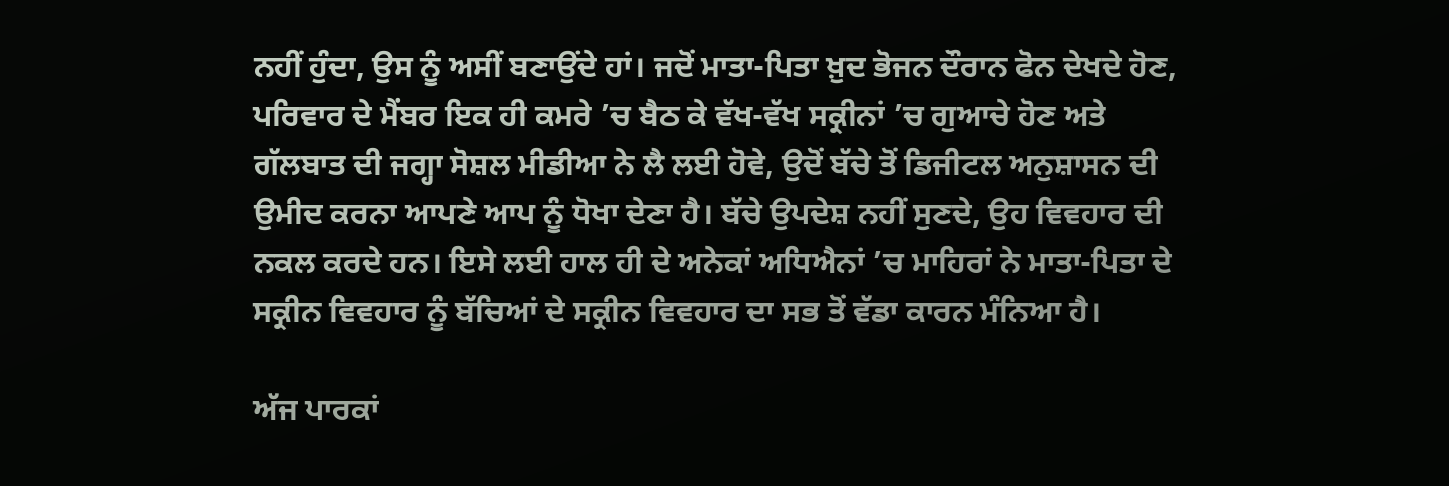ਨਹੀਂ ਹੁੰਦਾ, ਉਸ ਨੂੰ ਅਸੀਂ ਬਣਾਉਂਦੇ ਹਾਂ। ਜਦੋਂ ਮਾਤਾ-ਪਿਤਾ ਖ਼ੁਦ ਭੋਜਨ ਦੌਰਾਨ ਫੋਨ ਦੇਖਦੇ ਹੋਣ, ਪਰਿਵਾਰ ਦੇ ਮੈਂਬਰ ਇਕ ਹੀ ਕਮਰੇ ’ਚ ਬੈਠ ਕੇ ਵੱਖ-ਵੱਖ ਸਕ੍ਰੀਨਾਂ ’ਚ ਗੁਆਚੇ ਹੋਣ ਅਤੇ ਗੱਲਬਾਤ ਦੀ ਜਗ੍ਹਾ ਸੋਸ਼ਲ ਮੀਡੀਆ ਨੇ ਲੈ ਲਈ ਹੋਵੇ, ਉਦੋਂ ਬੱਚੇ ਤੋਂ ਡਿਜੀਟਲ ਅਨੁਸ਼ਾਸਨ ਦੀ ਉਮੀਦ ਕਰਨਾ ਆਪਣੇ ਆਪ ਨੂੰ ਧੋਖਾ ਦੇਣਾ ਹੈ। ਬੱਚੇ ਉਪਦੇਸ਼ ਨਹੀਂ ਸੁਣਦੇ, ਉਹ ਵਿਵਹਾਰ ਦੀ ਨਕਲ ਕਰਦੇ ਹਨ। ਇਸੇ ਲਈ ਹਾਲ ਹੀ ਦੇ ਅਨੇਕਾਂ ਅਧਿਐਨਾਂ ’ਚ ਮਾਹਿਰਾਂ ਨੇ ਮਾਤਾ-ਪਿਤਾ ਦੇ ਸਕ੍ਰੀਨ ਵਿਵਹਾਰ ਨੂੰ ਬੱਚਿਆਂ ਦੇ ਸਕ੍ਰੀਨ ਵਿਵਹਾਰ ਦਾ ਸਭ ਤੋਂ ਵੱਡਾ ਕਾਰਨ ਮੰਨਿਆ ਹੈ।

ਅੱਜ ਪਾਰਕਾਂ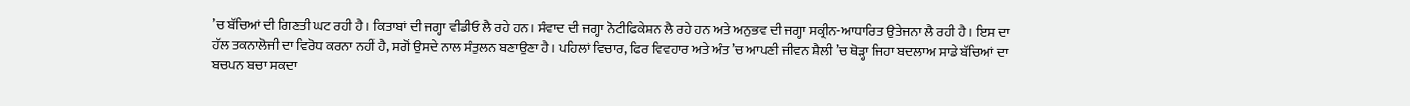’ਚ ਬੱਚਿਆਂ ਦੀ ਗਿਣਤੀ ਘਟ ਰਹੀ ਹੈ। ਕਿਤਾਬਾਂ ਦੀ ਜਗ੍ਹਾ ਵੀਡੀਓ ਲੈ ਰਹੇ ਹਨ। ਸੰਵਾਦ ਦੀ ਜਗ੍ਹਾ ਨੋਟੀਫਿਕੇਸ਼ਨ ਲੈ ਰਹੇ ਹਨ ਅਤੇ ਅਨੁਭਵ ਦੀ ਜਗ੍ਹਾ ਸਕ੍ਰੀਨ-ਆਧਾਰਿਤ ਉਤੇਜਨਾ ਲੈ ਰਹੀ ਹੈ। ਇਸ ਦਾ ਹੱਲ ਤਕਨਾਲੋਜੀ ਦਾ ਵਿਰੋਧ ਕਰਨਾ ਨਹੀਂ ਹੈ, ਸਗੋਂ ਉਸਦੇ ਨਾਲ ਸੰਤੁਲਨ ਬਣਾਉਣਾ ਹੈ। ਪਹਿਲਾਂ ਵਿਚਾਰ, ਫਿਰ ਵਿਵਹਾਰ ਅਤੇ ਅੰਤ ’ਚ ਆਪਣੀ ਜੀਵਨ ਸ਼ੈਲੀ ’ਚ ਥੋੜ੍ਹਾ ਜਿਹਾ ਬਦਲਾਅ ਸਾਡੇ ਬੱਚਿਆਂ ਦਾ ਬਚਪਨ ਬਚਾ ਸਕਦਾ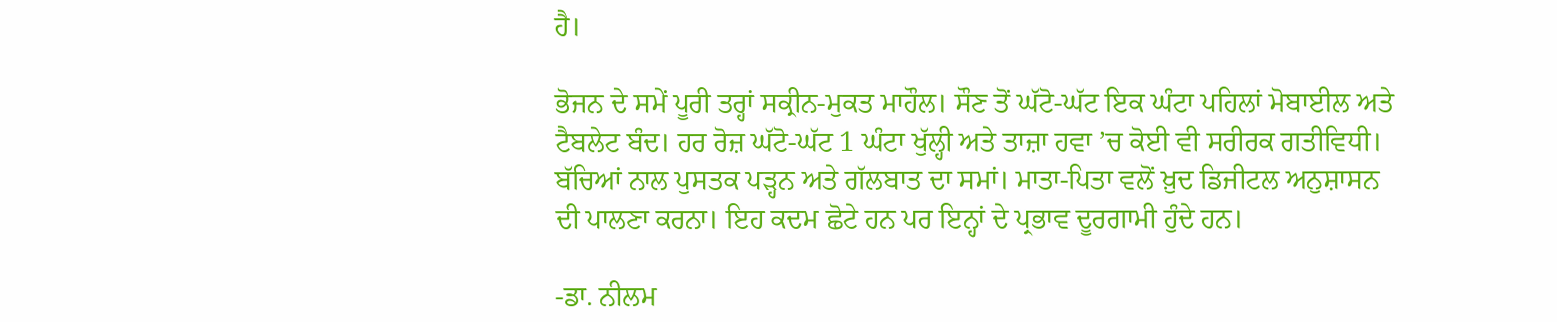ਹੈ।

ਭੋਜਨ ਦੇ ਸਮੇਂ ਪੂਰੀ ਤਰ੍ਹਾਂ ਸਕ੍ਰੀਨ-ਮੁਕਤ ਮਾਹੌਲ। ਸੌਣ ਤੋਂ ਘੱਟੋ-ਘੱਟ ਇਕ ਘੰਟਾ ਪਹਿਲਾਂ ਮੋਬਾਈਲ ਅਤੇ ਟੈਬਲੇਟ ਬੰਦ। ਹਰ ਰੋਜ਼ ਘੱਟੋ-ਘੱਟ 1 ਘੰਟਾ ਖੁੱਲ੍ਹੀ ਅਤੇ ਤਾਜ਼ਾ ਹਵਾ ’ਚ ਕੋਈ ਵੀ ਸਰੀਰਕ ਗਤੀਵਿਧੀ। ਬੱਚਿਆਂ ਨਾਲ ਪੁਸਤਕ ਪੜ੍ਹਨ ਅਤੇ ਗੱਲਬਾਤ ਦਾ ਸਮਾਂ। ਮਾਤਾ-ਪਿਤਾ ਵਲੋਂ ਖ਼ੁਦ ਡਿਜੀਟਲ ਅਨੁਸ਼ਾਸਨ ਦੀ ਪਾਲਣਾ ਕਰਨਾ। ਇਹ ਕਦਮ ਛੋਟੇ ਹਨ ਪਰ ਇਨ੍ਹਾਂ ਦੇ ਪ੍ਰਭਾਵ ਦੂਰਗਾਮੀ ਹੁੰਦੇ ਹਨ।

-ਡਾ. ਨੀਲਮ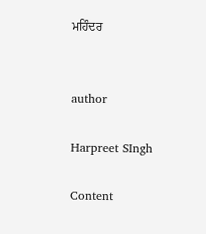ਮਹਿੰਦਰ


author

Harpreet SIngh

Content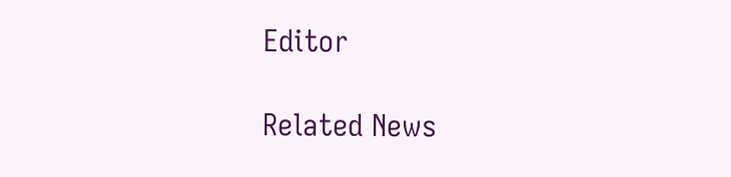Editor

Related News